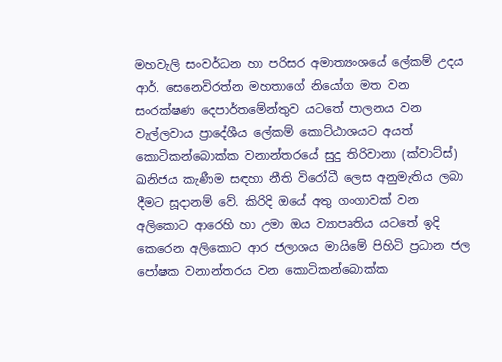මහවැලි සංවර්ධන හා පරිසර අමාත්‍යංශයේ ලේකම් උදය ආර්. සෙනෙවිරත්න මහතාගේ නියෝග මත වන සංරක්ෂණ දෙපාර්තමේන්තුව යටතේ පාලනය වන වැල්ලවාය ප්‍රාදේශීය ලේකම් කොට්ඨාශයට අයත් කොටිකන්බොක්ක වනාන්තරයේ සුදු තිරිවානා (ක්වාට්ස්) ඛනිජය කැණීම සඳහා නීති විරෝධී ලෙස අනුමැතිය ලබා දීමට සූදානම් වේ. කිරිදි ඔයේ අතු ගංගාවක් වන අලිකොට ආරෙහි හා උමා ඔය ව්‍යාපෘතිය යටතේ ඉදි කෙරෙන අලිකොට ආර ජලාශය මායිමේ පිහිටි ප්‍රධාන ජල පෝෂක වනාන්තරය වන කොටිකන්බොක්ක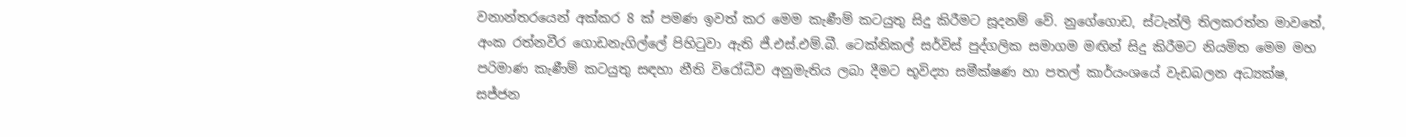වනාන්තරයෙන් අක්කර 8 ක් පමණ ඉවත් කර මෙම කැණීම් කටයුතු සිදු කිරීමට සූදනම් වේ. නුගේගොඩ, ස්ටැන්ලි තිලකරත්න මාවතේ, අංක රත්නවීර ගොඩනැගිල්ලේ පිහිටුවා ඇති ජී.එස්.එම්.බී. ටෙක්නිකල් සර්විස් පුද්ගලික සමාගම මඟින් සිදු කිරීමට නියමිත මෙම මහ පරිමාණ කැණීම් කටයුතු සඳහා නීති විරෝධීව අනුමැතිය ලබා දීමට භූවිද්‍යා සමීක්ෂණ හා පතල් කාර්යංශයේ වැඩබලන අධ්‍යක්ෂ, සජ්ජන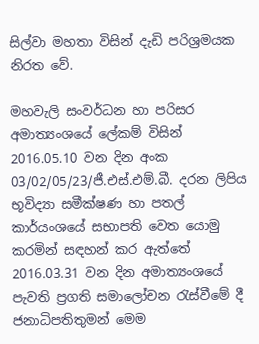සිල්වා මහතා විසින් දැඩි පරිශ්‍රමයක නිරත වේ.

මහවැලි සංවර්ධන හා පරිසර අමාත්‍යංශයේ ලේකම් විසින් 2016.05.10 වන දින අංක 03/02/05/23/ජී.එස්.එම්.බී. දරන ලිපිය භූවිද්‍යා සමීක්ෂණ හා පතල් කාර්යංශයේ සභාපති වෙත යොමු කරමින් සඳහන් කර ඇත්තේ 2016.03.31 වන දින අමාත්‍යංශයේ පැවති ප්‍රගති සමාලෝචන රැස්වීමේ දී ජනාධිපතිතුමන් මෙම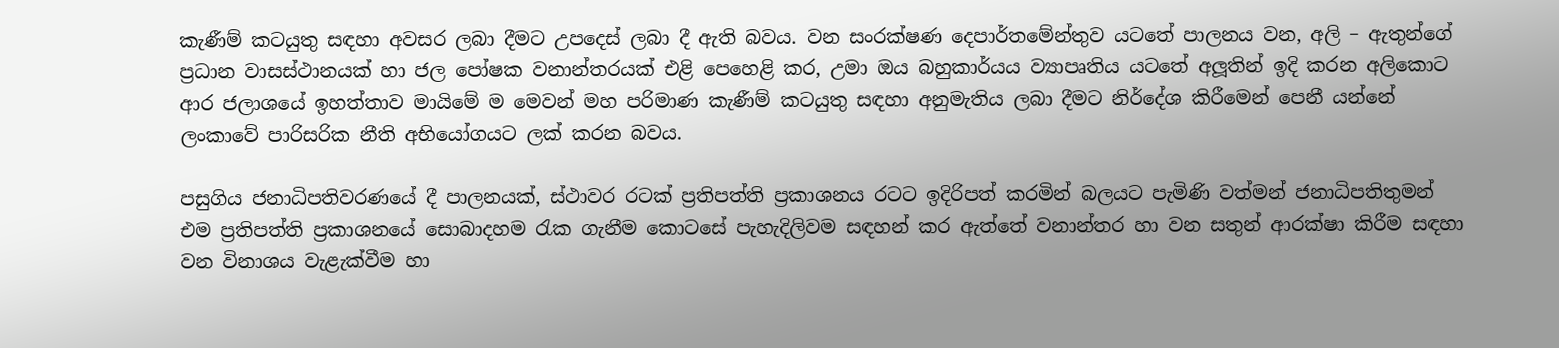කැණීම් කටයුතු සඳහා අවසර ලබා දීමට උපදෙස් ලබා දී ඇති බවය. වන සංරක්ෂණ දෙපාර්තමේන්තුව යටතේ පාලනය වන, අලි – ඇතුන්ගේ ප්‍රධාන වාසස්ථානයක් හා ජල පෝෂක වනාන්තරයක් එළි පෙහෙළි කර, උමා ඔය බහුකාර්යය ව්‍යාපෘතිය යටතේ අලූතින් ඉදි කරන අලිකොට ආර ජලාශයේ ඉහත්තාව මායිමේ ම මෙවන් මහ පරිමාණ කැණීම් කටයුතු සඳහා අනුමැතිය ලබා දීමට නිර්දේශ කිරීමෙන් පෙනී යන්නේ ලංකාවේ පාරිසරික නීති අභියෝගයට ලක් කරන බවය.

පසුගිය ජනාධිපතිවරණයේ දී පාලනයක්, ස්ථාවර රටක් ප්‍රතිපත්ති ප්‍රකාශනය රටට ඉදිරිපත් කරමින් බලයට පැමිණි වත්මන් ජනාධිපතිතුමන් එම ප්‍රතිපත්ති ප්‍රකාශනයේ සොබාදහම රැක ගැනීම කොටසේ පැහැදිලිවම සඳහන් කර ඇත්තේ වනාන්තර හා වන සතුන් ආරක්ෂා කිරීම සඳහා වන විනාශය වැළැක්වීම හා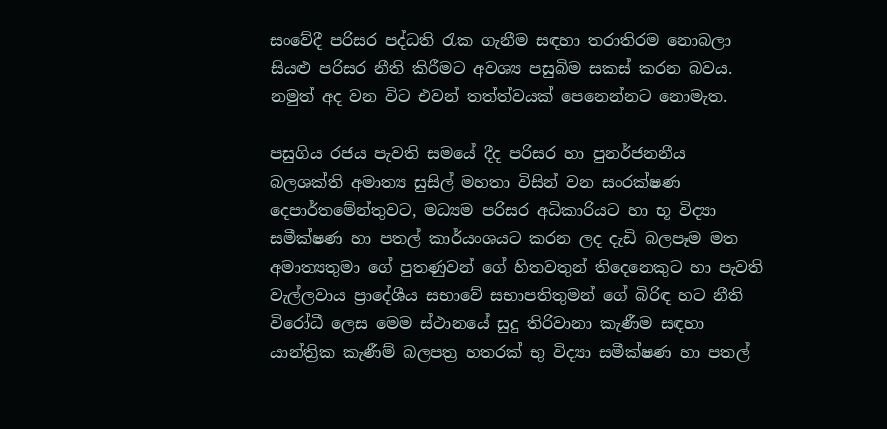සංවේදී පරිසර පද්ධති රැක ගැනීම සඳහා තරාතිරම නොබලා සියළු පරිසර නීති කිරීමට අවශ්‍ය පසුබිම සකස් කරන බවය. නමුත් අද වන විට එවන් තත්ත්වයක් පෙනෙන්නට නොමැත.

පසුගිය රජය පැවති සමයේ දීද පරිසර හා පුනර්ජනනීය බලශක්ති අමාත්‍ය සුසිල් මහතා විසින් වන සංරක්ෂණ දෙපාර්තමේන්තුවට, මධ්‍යම පරිසර අධිකාරියට හා භූ විද්‍යා සමීක්ෂණ හා පතල් කාර්යංශයට කරන ලද දැඩි බලපෑම මත අමාත්‍යතුමා ගේ පුතණුවන් ගේ හිතවතුන් තිදෙනෙකුට හා පැවති වැල්ලවාය ප්‍රාදේශීය සභාවේ සභාපතිතුමන් ගේ බිරිඳ හට නීති විරෝධී ලෙස මෙම ස්ථානයේ සුදු තිරිවානා කැණීම සඳහා යාන්ත්‍රික කැණීම් බලපත්‍ර හතරක් භු විද්‍යා සමීක්ෂණ හා පතල්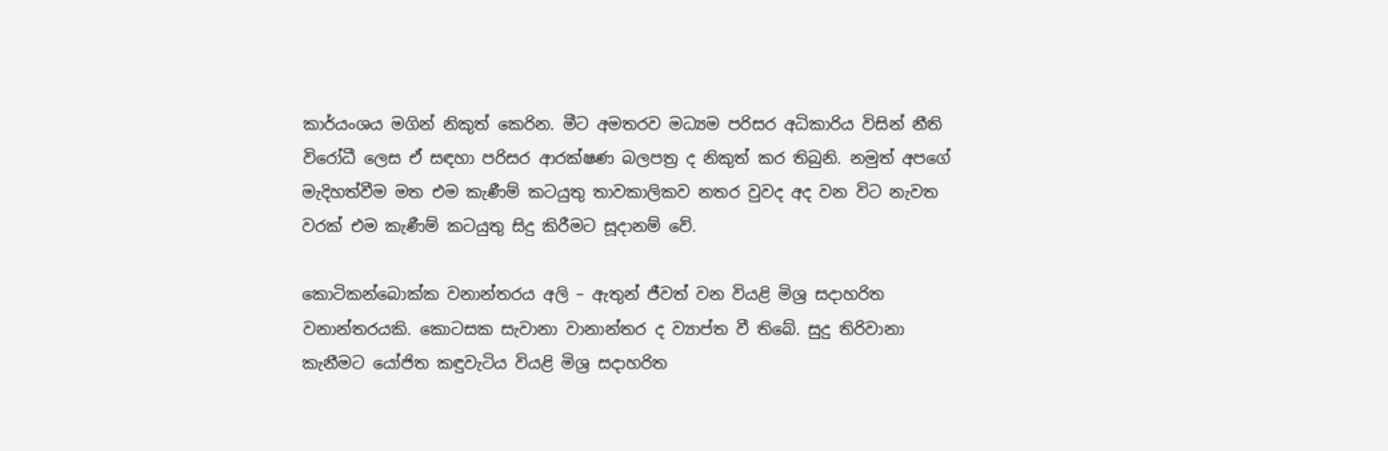කාර්යංශය මගින් නිකුත් කෙරින. මීට අමතරව මධ්‍යම පරිසර අධිකාරිය විසින් නීති විරෝධී ලෙස ඒ සඳහා පරිසර ආරක්ෂණ බලපත්‍ර ද නිකුත් කර තිබුනි. නමුත් අපගේ මැදිහත්වීම මත එම කැණීම් කටයුතු තාවකාලිකව නතර වුවද අද වන විට නැවත වරක් එම කැණීම් කටයුතු සිදු කිරීමට සූදානම් වේ.

කොටිකන්බොක්ක වනාන්තරය අලි – ඇතුන් ජීවත් වන වියළි මිශ්‍ර සදාහරිත වනාන්තරයකි. කොටසක සැවානා වානාන්තර ද ව්‍යාප්ත වී තිබේ. සුදු තිරිවානා කැනීමට යෝජිත කඳුවැටිය වියළි මිශ්‍ර සදාහරිත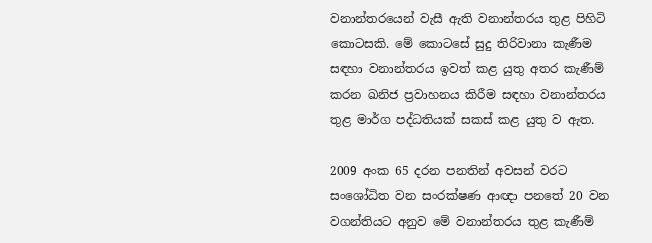වනාන්තරයෙන් වැසී ඇති වනාන්තරය තුළ පිහිටි කොටසකි. මේ කොටසේ සුදු තිරිවානා කැණීම සඳහා වනාන්තරය ඉවත් කළ යුතු අතර කැණීම් කරන ඛනිජ ප්‍රවාහනය කිරීම සඳහා වනාන්තරය තුළ මාර්ග පද්ධතියක් සකස් කළ යුතු ව ඇත.

2009 අංක 65 දරන පනතින් අවසන් වරට සංශෝධිත වන සංරක්ෂණ ආඥා පනතේ 20 වන වගන්තියට අනුව මේ වනාන්තරය තුළ කැණීම්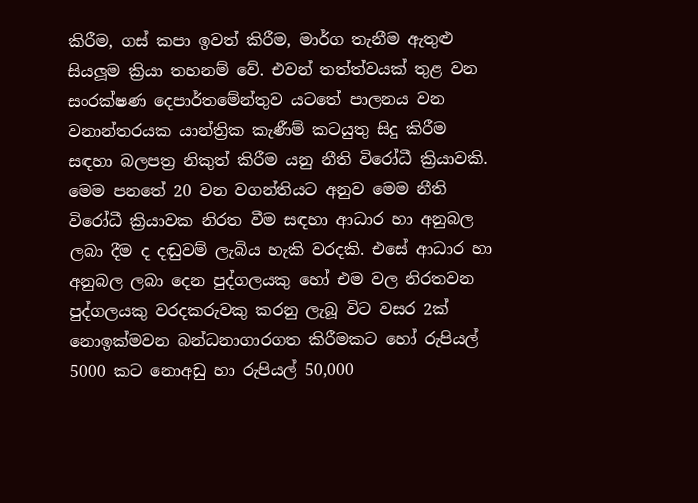කිරීම, ගස් කපා ඉවත් කිරීම, මාර්ග තැනීම ඇතුළු සියලූම ක්‍රියා තහනම් වේ. එවන් තත්ත්වයක් තුළ වන සංරක්ෂණ දෙපාර්තමේන්තුව යටතේ පාලනය වන වනාන්තරයක යාන්ත්‍රික කැණීම් කටයුතු සිදු කිරීම සඳහා බලපත්‍ර නිකුත් කිරීම යනු නීති විරෝධී ක්‍රියාවකි. මෙම පනතේ 20 වන වගන්තියට අනුව මෙම නීති විරෝධී ක්‍රියාවක නිරත වීම සඳහා ආධාර හා අනුබල ලබා දීම ද දඬුවම් ලැබිය හැකි වරදකි. එසේ ආධාර හා අනුබල ලබා දෙන පුද්ගලයකු හෝ එම වල නිරතවන පුද්ගලයකු වරදකරුවකු කරනු ලැබූ විට වසර 2ක් නොඉක්මවන බන්ධනාගාරගත කිරීමකට හෝ රුපියල් 5000 කට නොඅඩු හා රුපියල් 50,000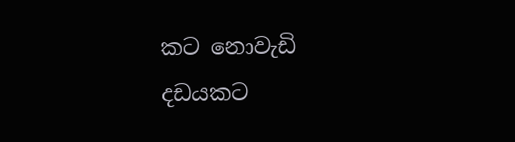කට නොවැඩි දඩයකට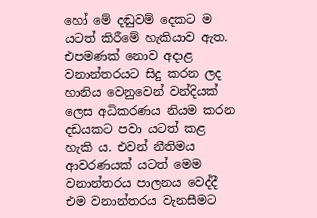හෝ මේ දඬුවම් දෙකට ම යටත් කිරීමේ හැකියාව ඇත. එපමණක් නොව අදාළ වනාන්තරයට සිදු කරන ලද හානිය වෙනුවෙන් වන්දියක් ලෙස අධිකරණය නියම කරන දඩයකට පවා යටත් කළ හැකි ය. එවන් නීතිමය ආවරණයක් යටත් මෙම වනාන්තරය පාලනය වෙද්දී එම වනාන්තරය වැනසීමට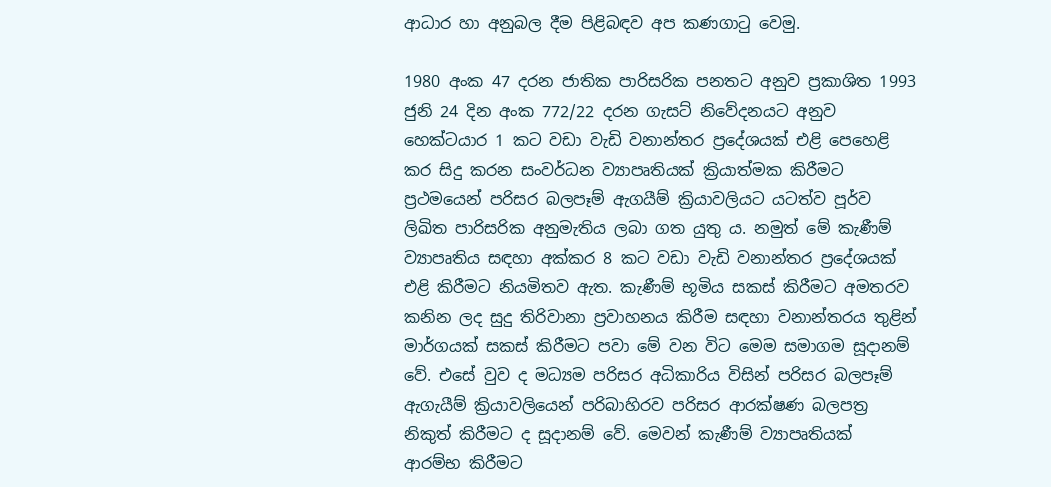ආධාර හා අනුබල දීම පිළිබඳව අප කණගාටු වෙමු.

1980 අංක 47 දරන ජාතික පාරිසරික පනතට අනුව ප්‍රකාශිත 1993 ජුනි 24 දින අංක 772/22 දරන ගැසට් නිවේදනයට අනුව හෙක්ටයාර 1 කට වඩා වැඩි වනාන්තර ප්‍රදේශයක් එළි පෙහෙළි කර සිදු කරන සංවර්ධන ව්‍යාපෘතියක් ක්‍රියාත්මක කිරීමට ප්‍රථමයෙන් පරිසර බලපෑම් ඇගයීම් ක්‍රියාවලියට යටත්ව පූර්ව ලිඛිත පාරිසරික අනුමැතිය ලබා ගත යුතු ය. නමුත් මේ කැණීම් ව්‍යාපෘතිය සඳහා අක්කර 8 කට වඩා වැඩි වනාන්තර ප්‍රදේශයක් එළි කිරීමට නියමිතව ඇත. කැණීම් භූමිය සකස් කිරීමට අමතරව කනින ලද සුදු තිරිවානා ප්‍රවාහනය කිරීම සඳහා වනාන්තරය තුළින් මාර්ගයක් සකස් කිරීමට පවා මේ වන විට මෙම සමාගම සූදානම් වේ. එසේ වුව ද මධ්‍යම පරිසර අධිකාරිය විසින් පරිසර බලපෑම් ඇගැයීම් ක්‍රියාවලියෙන් පරිබාහිරව පරිසර ආරක්ෂණ බලපත්‍ර නිකුත් කිරීමට ද සූදානම් වේ. මෙවන් කැණීම් ව්‍යාපෘතියක් ආරම්භ කිරීමට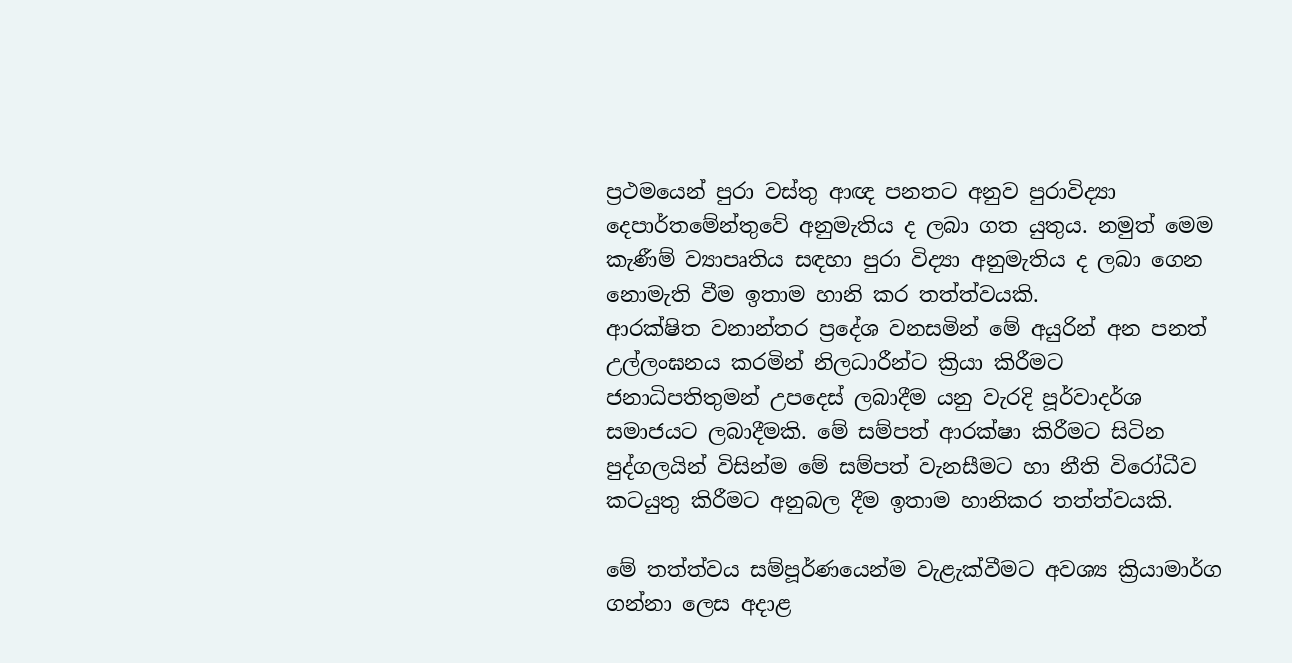ප්‍රථමයෙන් පුරා වස්තු ආඥ පනතට අනුව පුරාවිද්‍යා දෙපාර්තමේන්තුවේ අනුමැතිය ද ලබා ගත යුතුය. නමුත් මෙම කැණීම් ව්‍යාපෘතිය සඳහා පුරා විද්‍යා අනුමැතිය ද ලබා ගෙන නොමැති වීම ඉතාම හානි කර තත්ත්වයකි.
ආරක්ෂිත වනාන්තර ප්‍රදේශ වනසමින් මේ අයුරින් අන පනත් උල්ලංඝනය කරමින් නිලධාරීන්ට ක්‍රියා කිරීමට ජනාධිපතිතුමන් උපදෙස් ලබාදීම යනු වැරදි පූර්වාදර්ශ සමාජයට ලබාදීමකි. මේ සම්පත් ආරක්ෂා කිරීමට සිටින පුද්ගලයින් විසින්ම මේ සම්පත් වැනසීමට හා නීති විරෝධීව කටයුතු කිරීමට අනුබල දීම ඉතාම හානිකර තත්ත්වයකි.

මේ තත්ත්වය සම්පූර්ණයෙන්ම වැළැක්වීමට අවශ්‍ය ක්‍රියාමාර්ග ගන්නා ලෙස අදාළ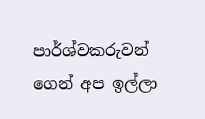පාර්ශ්වකරුවන් ගෙන් අප ඉල්ලා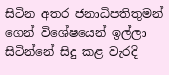සිටින අතර ජනාධිපතිතුමන් ගෙන් විශේෂයෙන් ඉල්ලා සිටින්නේ සිදු කළ වැරදි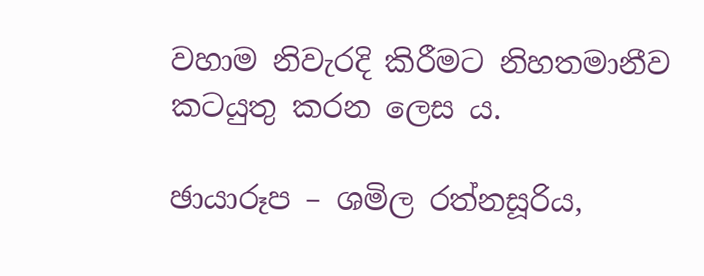වහාම නිවැරදි කිරීමට නිහතමානීව කටයුතු කරන ලෙස ය.

ඡායාරූප – ශමිල රත්නසූරිය,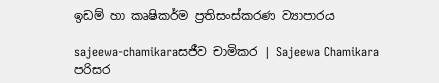ඉඩම් හා කෘෂිකර්ම ප්‍රතිසංස්කරණ ව්‍යාපාරය

sajeewa-chamikaraසජීව චාමිකර | Sajeewa Chamikara
පරිසර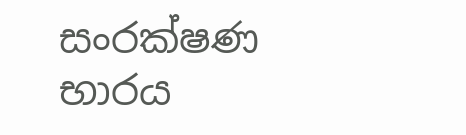සංරක්ෂණ භාරය